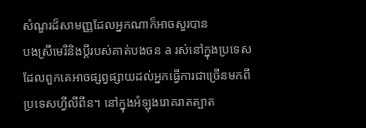សំណួរដ៏សាមញ្ញដែលអ្នកណាក៏អាចសួរបាន
បងស្រីមេរីនិងប្ដីរបស់គាត់បងចន a រស់នៅក្នុងប្រទេសដែលពួកគេអាចផ្សព្វផ្សាយដល់អ្នកធ្វើការជាច្រើនមកពីប្រទេសហ្វីលីពីន។ នៅក្នុងអំឡុងរោគរាតត្បាត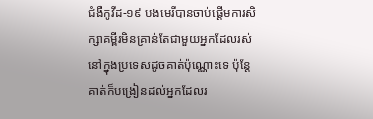ជំងឺកូវីដ-១៩ បងមេរីបានចាប់ផ្ដើមការសិក្សាគម្ពីរមិនគ្រាន់តែជាមួយអ្នកដែលរស់នៅក្នុងប្រទេសដូចគាត់ប៉ុណ្ណោះទេ ប៉ុន្តែគាត់ក៏បង្រៀនដល់អ្នកដែលរ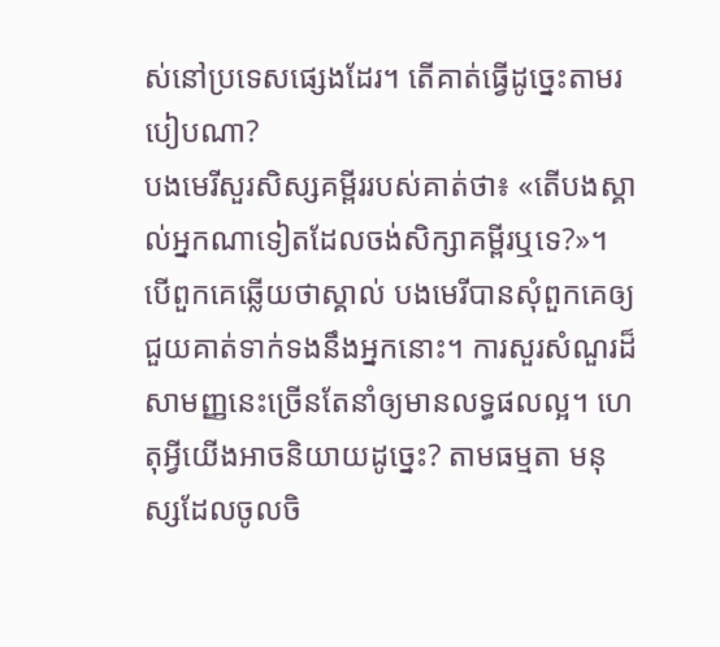ស់នៅប្រទេសផ្សេងដែរ។ តើគាត់ធ្វើដូច្នេះតាមរបៀបណា?
បងមេរីសួរសិស្សគម្ពីររបស់គាត់ថា៖ «តើបងស្គាល់អ្នកណាទៀតដែលចង់សិក្សាគម្ពីរឬទេ?»។ បើពួកគេឆ្លើយថាស្គាល់ បងមេរីបានសុំពួកគេឲ្យជួយគាត់ទាក់ទងនឹងអ្នកនោះ។ ការសួរសំណួរដ៏សាមញ្ញនេះច្រើនតែនាំឲ្យមានលទ្ធផលល្អ។ ហេតុអ្វីយើងអាចនិយាយដូច្នេះ? តាមធម្មតា មនុស្សដែលចូលចិ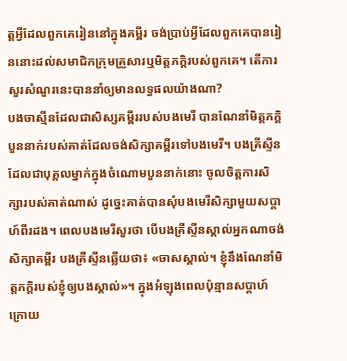ត្តអ្វីដែលពួកគេរៀននៅក្នុងគម្ពីរ ចង់ប្រាប់អ្វីដែលពួកគេបានរៀននោះដល់សមាជិកក្រុមគ្រួសារឬមិត្តភក្តិរបស់ពួកគេ។ តើការសួរសំណួរនេះបាននាំឲ្យមានលទ្ធផលយ៉ាងណា?
បងចាស្មីនដែលជាសិស្សគម្ពីររបស់បងមេរី បានណែនាំមិត្តភក្តិបួននាក់របស់គាត់ដែលចង់សិក្សាគម្ពីរទៅបងមេរី។ បងគ្រីស្ទីនដែលជាបុគ្គលម្នាក់ក្នុងចំណោមបួននាក់នោះ ចូលចិត្តការសិក្សារបស់គាត់ណាស់ ដូច្នេះគាត់បានសុំបងមេរីសិក្សាមួយសប្តាហ៍ពីរដង។ ពេលបងមេរីសួរថា បើបងគ្រីស្ទីនស្គាល់អ្នកណាចង់សិក្សាគម្ពីរ បងគ្រីស្ទីនឆ្លើយថា៖ «ចាសស្គាល់។ ខ្ញុំនឹងណែនាំមិត្តភក្តិរបស់ខ្ញុំឲ្យបងស្គាល់»។ ក្នុងអំឡុងពេលប៉ុន្មានសប្តាហ៍ក្រោយ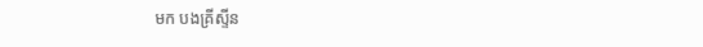មក បងគ្រីស្ទីន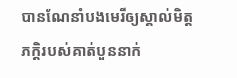បានណែនាំបងមេរីឲ្យស្គាល់មិត្តភក្តិរបស់គាត់បួននាក់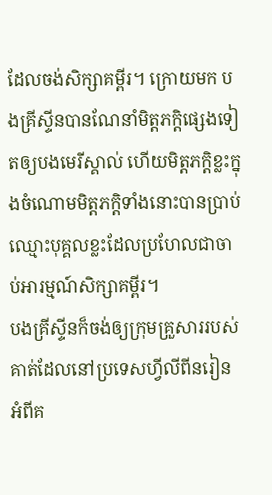ដែលចង់សិក្សាគម្ពីរ។ ក្រោយមក បងគ្រីស្ទីនបានណែនាំមិត្តភក្តិផ្សេងទៀតឲ្យបងមេរីស្គាល់ ហើយមិត្តភក្តិខ្លះក្នុងចំណោមមិត្តភក្តិទាំងនោះបានប្រាប់ឈ្មោះបុគ្គលខ្លះដែលប្រហែលជាចាប់អារម្មណ៍សិក្សាគម្ពីរ។
បងគ្រីស្ទីនក៏ចង់ឲ្យក្រុមគ្រួសាររបស់គាត់ដែលនៅប្រទេសហ្វីលីពីនរៀនអំពីគ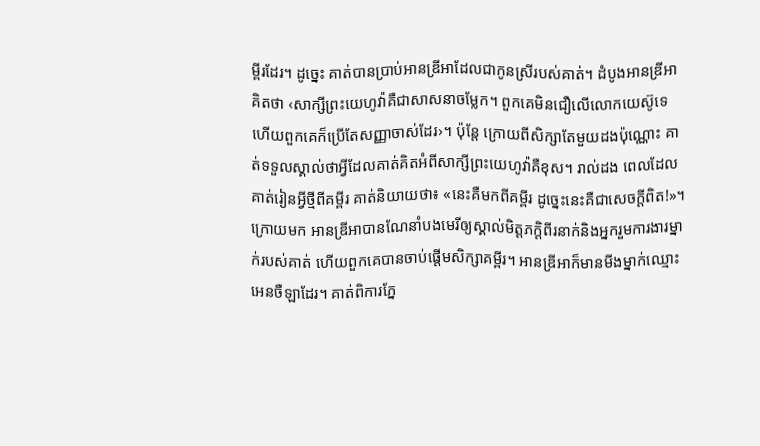ម្ពីរដែរ។ ដូច្នេះ គាត់បានប្រាប់អានឌ្រីអាដែលជាកូនស្រីរបស់គាត់។ ដំបូងអានឌ្រីអាគិតថា ‹សាក្សីព្រះយេហូវ៉ាគឺជាសាសនាចម្លែក។ ពួកគេមិនជឿលើលោកយេស៊ូទេ ហើយពួកគេក៏ប្រើតែសញ្ញាចាស់ដែរ›។ ប៉ុន្តែ ក្រោយពីសិក្សាតែមួយដងប៉ុណ្ណោះ គាត់ទទួលស្គាល់ថាអ្វីដែលគាត់គិតអំពីសាក្សីព្រះយេហូវ៉ាគឺខុស។ រាល់ដង ពេលដែលគាត់រៀនអ្វីថ្មីពីគម្ពីរ គាត់និយាយថា៖ «នេះគឺមកពីគម្ពីរ ដូច្នេះនេះគឺជាសេចក្ដីពិត!»។
ក្រោយមក អានឌ្រីអាបានណែនាំបងមេរីឲ្យស្គាល់មិត្តភក្តិពីរនាក់និងអ្នករួមការងារម្នាក់របស់គាត់ ហើយពួកគេបានចាប់ផ្ដើមសិក្សាគម្ពីរ។ អានឌ្រីអាក៏មានមីងម្នាក់ឈ្មោះអេនចឺឡាដែរ។ គាត់ពិការភ្នែ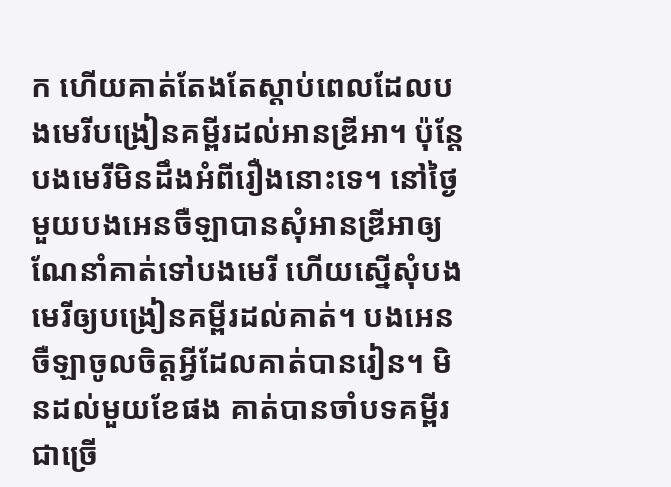ក ហើយគាត់តែងតែស្ដាប់ពេលដែលបងមេរីបង្រៀនគម្ពីរដល់អានឌ្រីអា។ ប៉ុន្តែ បងមេរីមិនដឹងអំពីរឿងនោះទេ។ នៅថ្ងៃមួយបងអេនចឺឡាបានសុំអានឌ្រីអាឲ្យណែនាំគាត់ទៅបងមេរី ហើយស្នើសុំបងមេរីឲ្យបង្រៀនគម្ពីរដល់គាត់។ បងអេនចឺឡាចូលចិត្តអ្វីដែលគាត់បានរៀន។ មិនដល់មួយខែផង គាត់បានចាំបទគម្ពីរជាច្រើ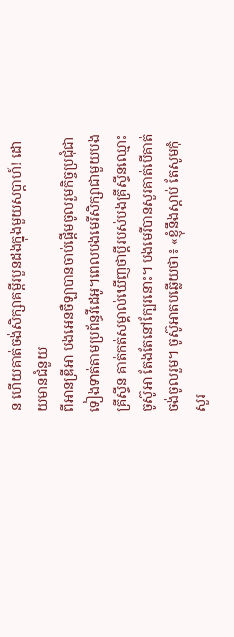ន ហើយគាត់ចង់សិក្សាគម្ពីរបួនដងក្នុងមួយសប្តាហ៍! ដោយមានជំនួយ
ពីអានឌ្រីអា បងអេនចឺឡាបានចាប់ផ្ដើមចូលរួមកិច្ចប្រជុំជាទៀងទាត់តាមប្រព័ន្ធវីដេអូ។ពេលបងមេរីសិក្សាជាមួយបងគ្រីស្ទីន គាត់កត់សម្គាល់ឃើញថាប្ដីរបស់បងគ្រីស្ទីនឈ្មោះចូស៊ូអា តែងតែនៅក្បែរនោះ។ បងមេរីបានសួរគាត់បើគាត់ចង់ចូលរួម។ ចូស៊ូអាតបឆ្លើយថា៖ «ខ្ញុំនឹងស្ដាប់ តែសូមកុំសួរ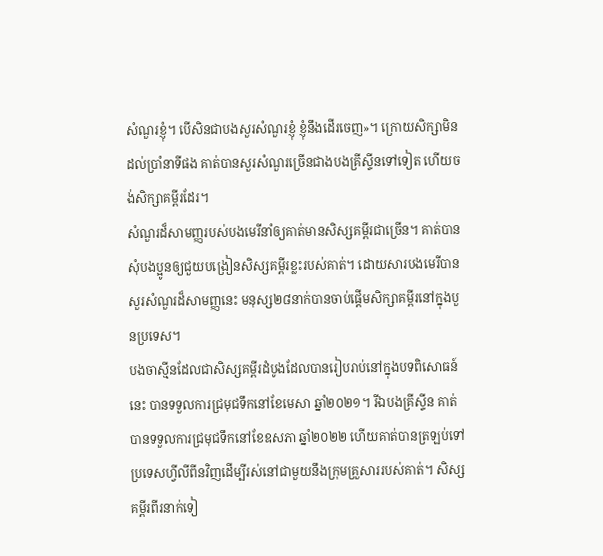សំណួរខ្ញុំ។ បើសិនជាបងសួរសំណួរខ្ញុំ ខ្ញុំនឹងដើរចេញ»។ ក្រោយសិក្សាមិនដល់ប្រាំនាទីផង គាត់បានសួរសំណួរច្រើនជាងបងគ្រីស្ទីនទៅទៀត ហើយចង់សិក្សាគម្ពីរដែរ។
សំណួរដ៏សាមញ្ញរបស់បងមេរីនាំឲ្យគាត់មានសិស្សគម្ពីរជាច្រើន។ គាត់បានសុំបងប្អូនឲ្យជួយបង្រៀនសិស្សគម្ពីរខ្លះរបស់គាត់។ ដោយសារបងមេរីបានសួរសំណួរដ៏សាមញ្ញនេះ មនុស្ស២៨នាក់បានចាប់ផ្ដើមសិក្សាគម្ពីរនៅក្នុងបួនប្រទេស។
បងចាស្មីនដែលជាសិស្សគម្ពីរដំបូងដែលបានរៀបរាប់នៅក្នុងបទពិសោធន៍នេះ បានទទួលការជ្រមុជទឹកនៅខែមេសា ឆ្នាំ២០២១។ រីឯបងគ្រីស្ទីន គាត់បានទទួលការជ្រមុជទឹកនៅខែឧសភា ឆ្នាំ២០២២ ហើយគាត់បានត្រឡប់ទៅប្រទេសហ្វីលីពីនវិញដើម្បីរស់នៅជាមួយនឹងក្រុមគ្រួសាររបស់គាត់។ សិស្សគម្ពីរពីរនាក់ទៀ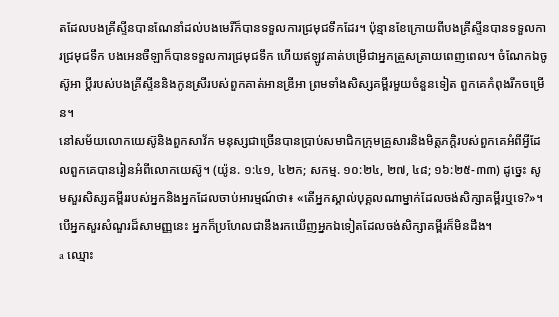តដែលបងគ្រីស្ទីនបានណែនាំដល់បងមេរីក៏បានទទួលការជ្រមុជទឹកដែរ។ ប៉ុន្មានខែក្រោយពីបងគ្រីស្ទីនបានទទួលការជ្រមុជទឹក បងអេនចឺឡាក៏បានទទួលការជ្រមុជទឹក ហើយឥឡូវគាត់បម្រើជាអ្នកត្រួសត្រាយពេញពេល។ ចំណែកឯចូស៊ូអា ប្ដីរបស់បងគ្រីស្ទីននិងកូនស្រីរបស់ពួកគាត់អានឌ្រីអា ព្រមទាំងសិស្សគម្ពីរមួយចំនួនទៀត ពួកគេកំពុងរីកចម្រើន។
នៅសម័យលោកយេស៊ូនិងពួកសាវ័ក មនុស្សជាច្រើនបានប្រាប់សមាជិកក្រុមគ្រួសារនិងមិត្តភក្តិរបស់ពួកគេអំពីអ្វីដែលពួកគេបានរៀនអំពីលោកយេស៊ូ។ (យ៉ូន. ១:៤១, ៤២ក; សកម្ម. ១០:២៤, ២៧, ៤៨; ១៦:២៥-៣៣) ដូច្នេះ សូមសួរសិស្សគម្ពីររបស់អ្នកនិងអ្នកដែលចាប់អារម្មណ៍ថា៖ «តើអ្នកស្គាល់បុគ្គលណាម្នាក់ដែលចង់សិក្សាគម្ពីរឬទេ?»។ បើអ្នកសួរសំណួរដ៏សាមញ្ញនេះ អ្នកក៏ប្រហែលជានឹងរកឃើញអ្នកឯទៀតដែលចង់សិក្សាគម្ពីរក៏មិនដឹង។
a ឈ្មោះ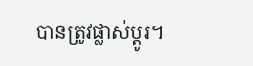បានត្រូវផ្លាស់ប្ដូរ។